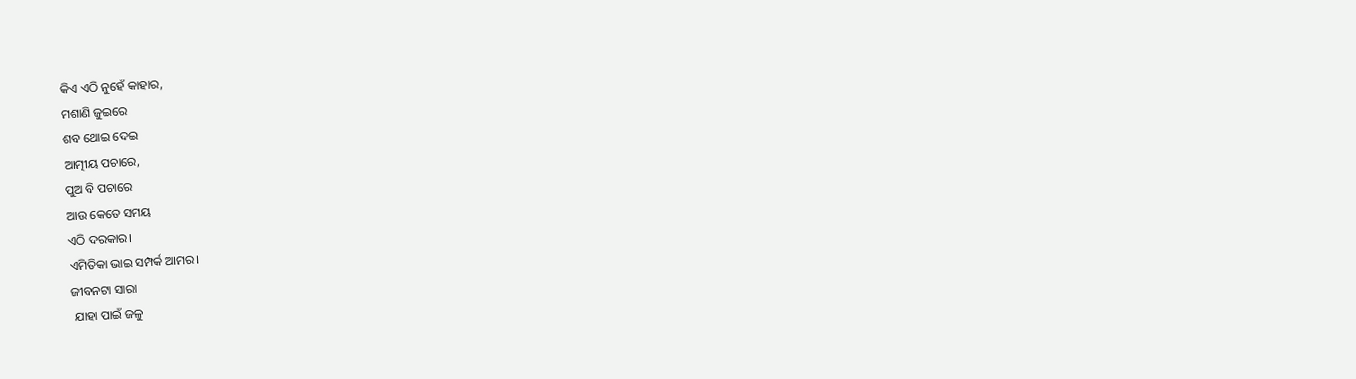କିଏ ଏଠି ନୁହେଁ କାହାର,
ମଶାଣି ଜୁଇରେ
ଶବ ଥୋଇ ଦେଇ
ଆତ୍ମୀୟ ପଚାରେ,
ପୁଅ ବି ପଚାରେ
ଆଉ କେତେ ସମୟ
ଏଠି ଦରକାର।
ଏମିତିକା ଭାଇ ସମ୍ପର୍କ ଆମର।
ଜୀବନଟା ସାରା
 ଯାହା ପାଇଁ ଜଳୁ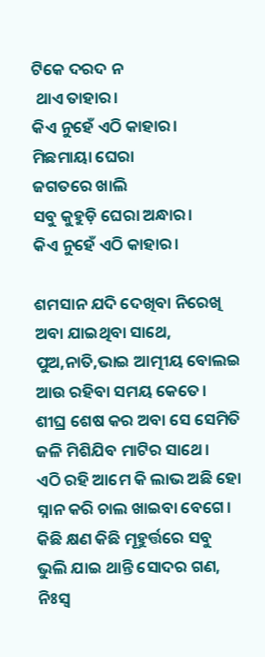ଟିକେ ଦରଦ ନ
 ଥାଏ ତାହାର।
କିଏ ନୁହେଁ ଏଠି କାହାର।
ମିଛମାୟା ଘେରା
ଜଗତରେ ଖାଲି
ସବୁ କୁହୁଡ଼ି ଘେରା ଅନ୍ଧାର।
କିଏ ନୁହେଁ ଏଠି କାହାର।

ଶମସାନ ଯଦି ଦେଖିବା ନିରେଖି
ଅବା ଯାଇଥିବା ସାଥେ,
ପୁଅ,ନାତି,ଭାଇ ଆତ୍ମୀୟ ବୋଲଇ
ଆଉ ରହିବା ସମୟ କେତେ।
ଶୀଘ୍ର ଶେଷ କର ଅବା ସେ ସେମିତି
ଜଳି ମିଶିଯିବ ମାଟିର ସାଥେ।
ଏଠି ରହି ଆମେ କି ଲାଭ ଅଛି ହୋ
ସ୍ନାନ କରି ଚାଲ ଖାଇବା ବେଗେ।
କିଛି କ୍ଷଣ କିଛି ମୂହୁର୍ତ୍ତରେ ସବୁ
ଭୁଲି ଯାଇ ଥାନ୍ତି ସୋଦର ଗଣ,
ନିଃସ୍ଵ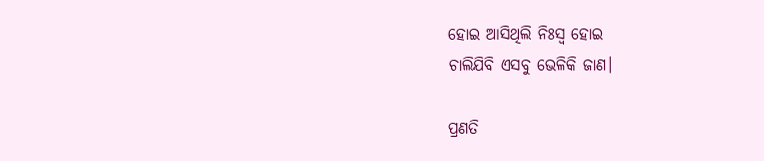ହୋଇ ଆସିଥିଲି ନିଃସ୍ଵ ହୋଇ
ଚାଲିଯିବି ଏସବୁ ଭେଳିକି ଜାଣ।

ପ୍ରଣତି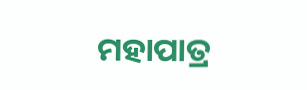ମହାପାତ୍ର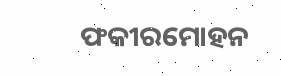ଫକୀରମୋହନ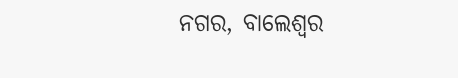ନଗର, ବାଲେଶ୍ଵର